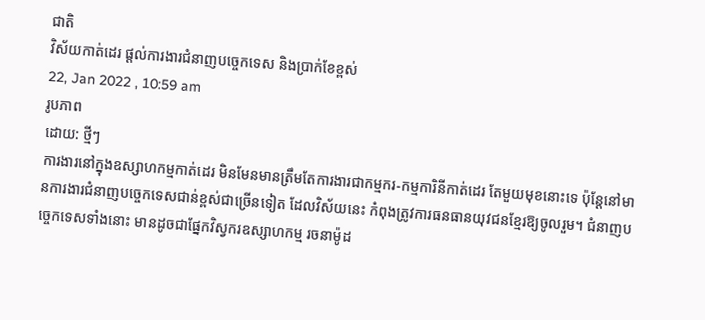ជាតិ
វិស័យកាត់ដេរ ផ្តល់ការងារជំនាញបច្ចេកទេស និងប្រាក់ខែខ្ពស់
22, Jan 2022 , 10:59 am
រូបភាព
ដោយ: ថ្មីៗ
ការងារនៅក្នុងឧស្សាហកម្មកាត់ដេរ មិនមែនមានត្រឹមតែការងារជាកម្មករ-កម្មការិនីកាត់ដេរ តែមួយមុខនោះទេ ប៉ុន្តែនៅមានការងារជំនាញបច្ចេកទេសជាន់ខ្ពស់ជាច្រើនទៀត ដែលវិស័យនេះ កំពុងត្រូវការធនធានយុវជនខ្មែរឱ្យចូលរួម។ ជំនាញបច្ចេកទេសទាំងនោះ មានដូចជាផ្នែកវិស្វករឧស្សាហកម្ម រចនាម៉ូដ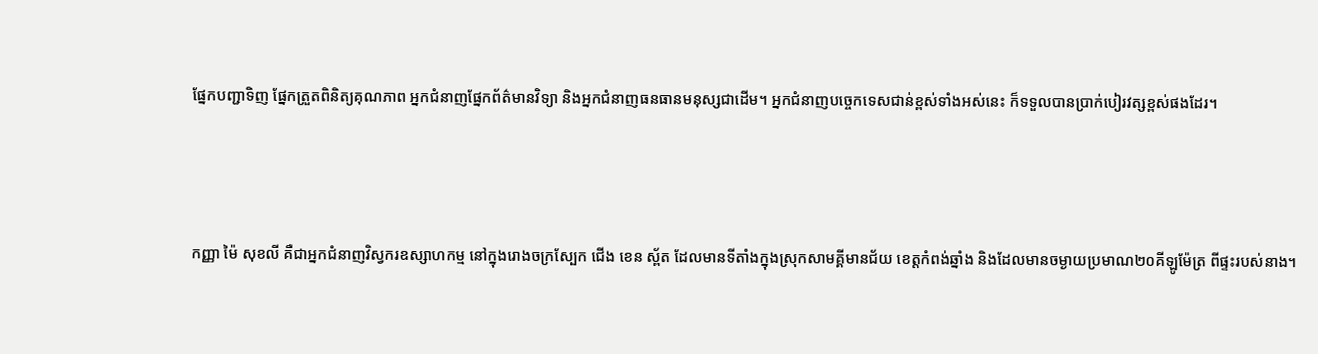ផ្នែកបញ្ជាទិញ ផ្នែកត្រួតពិនិត្យគុណភាព អ្នកជំនាញផ្នែកព័ត៌មានវិទ្យា និងអ្នកជំនាញធនធានមនុស្សជាដើម។ អ្នកជំនាញបច្ចេកទេសជាន់ខ្ពស់ទាំងអស់នេះ ក៏ទទួលបានប្រាក់បៀរវត្សខ្ពស់ផងដែរ។



កញ្ញា ម៉ៃ សុខលី គឺជាអ្នកជំនាញវិស្វករឧស្សាហកម្ម នៅក្នុងរោងចក្រស្បែក ជើង ខេន ស្ព័ត ដែលមានទីតាំងក្នុងស្រុកសាមគ្គីមានជ័យ ខេត្តកំពង់ឆ្នាំង និងដែលមានចម្ងាយប្រមាណ២០គីឡូម៉ែត្រ ពីផ្ទះរបស់នាង។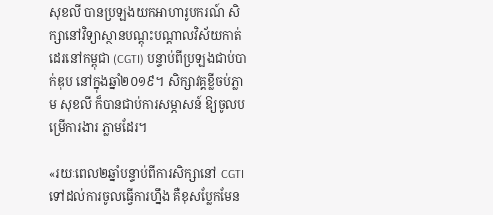សុខលី បានប្រឡងយកអាហារូបករណ៍ សិក្សានៅវិទ្យាស្ថានបណ្តុះបណ្តាលវិស័យកាត់ដេរនៅកម្ពុជា (CGTI) បន្ទាប់ពីប្រឡងជាប់បាក់ឌុប នៅក្នុងឆ្នាំ២០១៩។ សិក្សាវគ្គខ្លីចប់ភ្លាម សុខលី ក៏បានជាប់ការសម្ភាសន៍ ឱ្យចូលបម្រើការងារ ភ្លាមដែរ។

«រយៈពេល២ឆ្នាំបន្ទាប់ពីការសិក្សានៅ CGTI ទៅដល់ការចូលធ្វើការហ្នឹង គឺខុសប្លែកមែន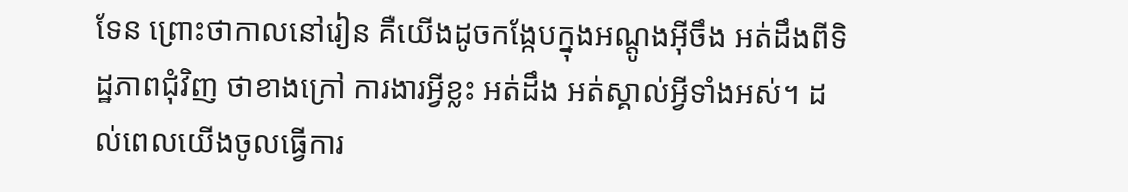ទែន ព្រោះថាកាលនៅរៀន គឺយើងដូចកង្កែបក្នុងអណ្តូងអ៊ីចឹង អត់ដឹងពីទិដ្ឋភាពជុំវិញ ថាខាងក្រៅ ការងារអ្វីខ្លះ អត់ដឹង អត់ស្គាល់អ្វីទាំងអស់។ ដល់ពេលយើងចូលធ្វើការ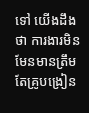ទៅ យើងដឹងថា ការងារមិនមែនមានត្រឹមតែគ្រូបង្រៀន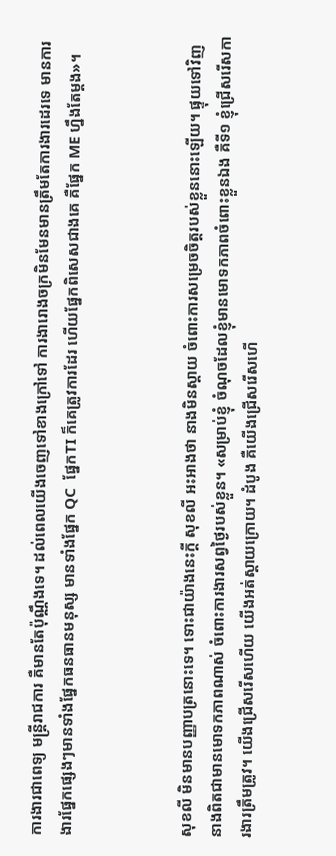ការងារជាពេទ្យ មន្ត្រីរាជការ គឺមានតែប៉ុណ្ណឹងទេ។ ដល់ពេលយើងចេញទៅខាងក្រៅទៅ ការងារោងចក្រមិនមែនមានត្រឹមតែការងារដេរទេ មានការងារផ្នែកផ្សេងៗមានទាំងផ្នែកធនធានមនុស្ស មានទាំងផ្នែក QC  ផ្នែកTI ក៏គេត្រូវការដែរ ហើយផ្នែកពិសេសជាងគេ គឺផ្នែក ME ហ្នឹងតែម្តង»។



សុខលី មិនមានបញ្ញាបត្រនោះទេ។ ទោះជាយ៉ាងនេះក្តី សុខលី អះអាងថា នាងមិនស្តាយ ចំពោះការសម្រេចចិត្តរបស់ខ្លួននោះឡើយ។ ផ្ទុយទៅវិញ នាងពិតជាមានមោទកភាពណាស់ ចំពោះការងារសព្វថ្ងៃរបស់ខ្លួន។ «សម្រាប់ខ្ញុំ ចំណុចដែលខ្ញុំមានមោទកភាពចំពោះខ្លួនឯង គឺទី១ ខ្ញុំជ្រើសរើសការងារត្រឹមត្រូវ។ យើងជ្រើសរើសហើយ យើងអត់ស្តាយក្រោយ។ ដំបូង គឺយើងជ្រើសរើសហើ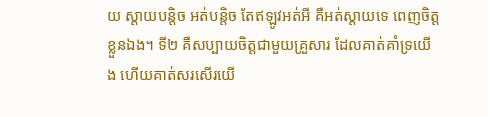យ ស្តាយបន្តិច អត់បន្តិច តែឥឡូវអត់អី គឺអត់ស្តាយទេ ពេញចិត្តខ្លួនឯង។ ទី២ គឺសប្បាយចិត្តជាមួយគ្រួសារ ដែលគាត់គាំទ្រយើង ហើយគាត់សរសើរយើ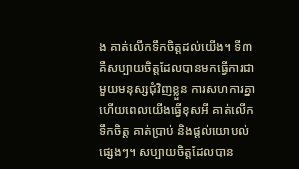ង គាត់លើកទឹកចិត្តដល់យើង។ ទី៣ គឺសប្បាយចិត្តដែលបានមកធ្វើការជាមួយមនុស្សជុំវិញខ្លួន ការសហការគ្នា ហើយពេលយើងធ្វើខុសអី គាត់លើកទឹកចិត្ត គាត់ប្រាប់ និងផ្តល់យោបល់ផ្សេងៗ។ សប្បាយចិត្តដែលបាន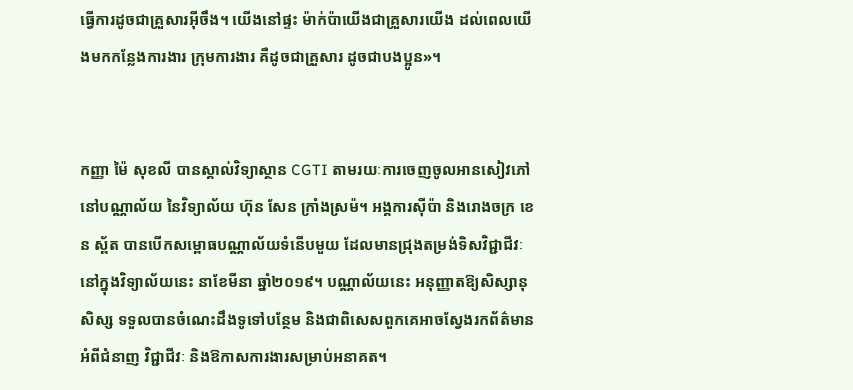ធ្វើការដូចជាគ្រួសារអ៊ីចឹង។ យើងនៅផ្ទះ ម៉ាក់ប៉ាយើងជាគ្រួសារយើង ដល់ពេលយើងមកកន្លែងការងារ ក្រុមការងារ គឺដូចជាគ្រួសារ ដូចជាបងប្អូន»។


កញ្ញា ម៉ៃ សុខលី បានស្គាល់វិទ្យាស្ថាន CGTI តាមរយៈការចេញចូលអានសៀវភៅ នៅបណ្ណាល័យ នៃវិទ្យាល័យ ហ៊ុន សែន ក្រាំងស្រម៉។ អង្គការស៊ីប៉ា និងរោងចក្រ ខេន ស្ព័ត បានបើកសម្ពោធបណ្ណាល័យទំនើបមួយ ដែលមានជ្រុងតម្រង់ទិសវិជ្ជាជីវៈ នៅក្នុងវិទ្យាល័យនេះ នាខែមីនា ឆ្នាំ២០១៩។ បណ្ណាល័យនេះ អនុញ្ញាតឱ្យសិស្សានុសិស្ស ទទួលបានចំណេះដឹងទូទៅបន្ថែម និងជាពិសេសពួកគេអាចស្វែងរកព័ត៌មានអំពីជំនាញ វិជ្ជាជីវៈ និងឱកាសការងារសម្រាប់អនាគត។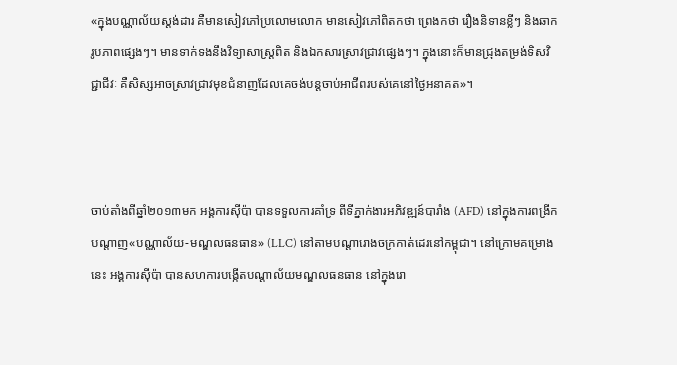«ក្នុងបណ្ណាល័យស្តង់ដារ គឺមានសៀវភៅប្រលោមលោក មានសៀវភៅពិតកថា ព្រេងកថា រឿងនិទានខ្លីៗ និងឆាករូបភាពផ្សេងៗ។ មានទាក់ទងនឹងវិទ្យាសាស្ត្រពិត និងឯកសារស្រាវជ្រាវផ្សេងៗ។ ក្នុងនោះក៏មានជ្រុងតម្រង់ទិសវិជ្ជាជីវៈ គឺសិស្សអាចស្រាវជ្រាវមុខជំនាញដែលគេចង់បន្តចាប់អាជីពរបស់គេនៅថ្ងៃអនាគត»។



ចាប់តាំងពីឆ្នាំ២០១៣មក អង្គការស៊ីប៉ា បានទទួលការគាំទ្រ ពីទីភ្នាក់ងារអភិវឌ្ឍន៍បារាំង (AFD) នៅក្នុងការពង្រីកបណ្តាញ«បណ្ណាល័យ-មណ្ឌលធនធាន» (LLC) នៅតាមបណ្តារោងចក្រកាត់ដេរនៅកម្ពុជា។ នៅក្រោមគម្រោងនេះ អង្គការស៊ីប៉ា បានសហការបង្កើតបណ្តាល័យមណ្ឌលធនធាន នៅក្នុងរោ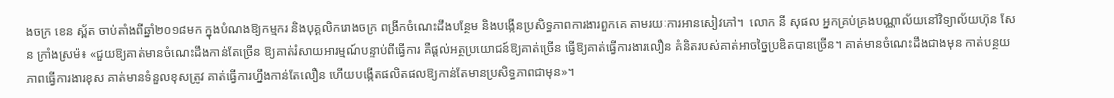ងចក្រ ខេន ស្ព័ត ចាប់តាំងពីឆ្នាំ២០១៨មក ក្នុងបំណងឱ្យកម្មករ និងបុគ្គលិករោងចក្រ ពង្រីកចំណេះដឹងបន្ថែម និងបង្កើនប្រសិទ្ធភាពការងារពួកគេ តាមរយៈការអានសៀវភៅ។  លោក នី សុផល អ្នកគ្រប់គ្រងបណ្ណាល័យនៅវិទ្យាល័យហ៊ុន សែន ក្រាំងស្រម៉៖ «ជួយឱ្យគាត់មានចំណេះដឹងកាន់តែច្រើន ឱ្យគាត់រំសាយអារម្មណ៍បន្ទាប់ពីធ្វើការ គឺផ្តល់អត្ថប្រយោជន៍ឱ្យគាត់ច្រើន ធ្វើឱ្យគាត់ធ្វើការងារលឿន គំនិតរបស់គាត់អាចច្នៃប្រឌិតបានច្រើន។ គាត់មានចំណេះដឹងជាងមុន កាត់បន្ថយភាពធ្វើការងារខុស គាត់មានទំនួលខុសត្រូវ គាត់ធ្វើការហ្នឹងកាន់តែលឿន ហើយបង្កើតផលិតផលឱ្យកាន់តែមានប្រសិទ្ធភាពជាមុន»។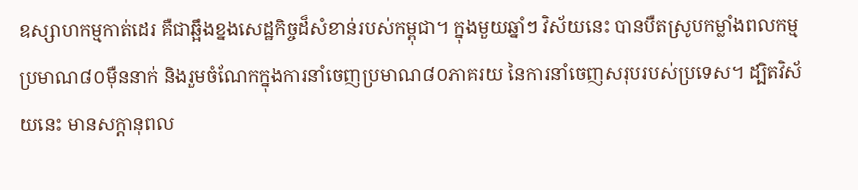ឧស្សាហកម្មកាត់ដេរ គឺជាឆ្អឹងខ្នងសេដ្ឋកិច្ចដ៏សំខាន់របស់កម្ពុជា។ ក្នុងមួយឆ្នាំៗ វិស័យនេះ បានបឺតស្រូបកម្លាំងពលកម្មប្រមាណ៨០ម៉ឺននាក់ និងរួមចំណែកក្នុងការនាំចេញប្រមាណ៨០ភាគរយ នៃការនាំចេញសរុបរបស់ប្រទេស។ ដ្បិតវិស័យនេះ មានសក្តានុពល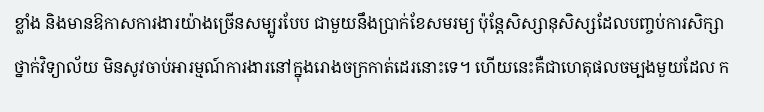ខ្លាំង និងមានឱកាសការងារយ៉ាងច្រើនសម្បូរបែប ជាមួយនឹងប្រាក់ខែសមរម្យ ប៉ុន្តែសិស្សានុសិស្សដែលបញ្ចប់ការសិក្សាថ្នាក់វិទ្យាល័យ មិនសូវចាប់អារម្មណ៍ការងារនៅក្នុងរោងចក្រកាត់ដេរនោះទេ។ ហើយនេះគឺជាហេតុផលចម្បងមួយដែល ក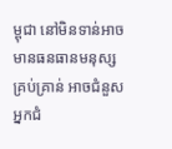ម្ពុជា នៅមិនទាន់អាចមានធនធានមនុស្សគ្រប់គ្រាន់ អាចជំនួសអ្នកជំ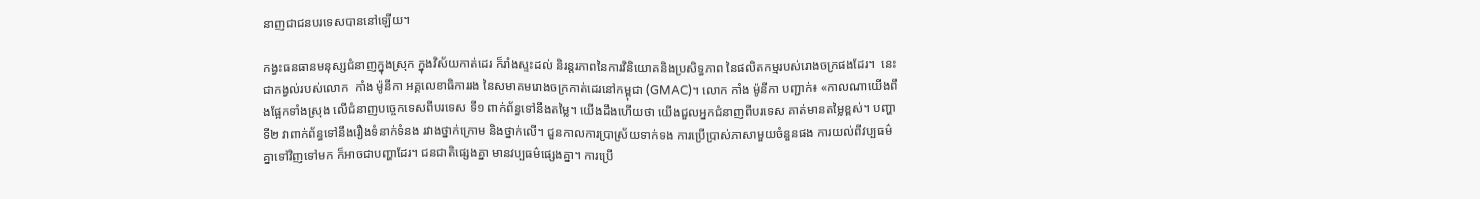នាញជាជនបរទេសបាននៅឡើយ។

កង្វះធនធានមនុស្សជំនាញក្នុងស្រុក ក្នុងវិស័យកាត់ដេរ ក៏រាំងស្ទះដល់ និរន្តរភាពនៃការវិនិយោគនិងប្រសិទ្ធភាព នៃផលិតកម្មរបស់រោងចក្រផងដែរ។  នេះជាកង្វល់របស់លោក  កាំង ម៉ូនីកា អគ្គលេខាធិការរង នៃសមាគមរោងចក្រកាត់ដេរនៅកម្ពុជា (GMAC)។ លោក កាំង ម៉ូនីកា បញ្ជាក់៖ «កាលណាយើងពឹងផ្អែកទាំងស្រុង លើជំនាញបច្ចេកទេសពីបរទេស ទី១ ពាក់ព័ន្ធទៅនឹងតម្លៃ។ យើងដឹងហើយថា យើងជួលអ្នកជំនាញពីបរទេស គាត់មានតម្លៃខ្ពស់។ បញ្ហាទី២ វាពាក់ព័ន្ធទៅនឹងរឿងទំនាក់ទំនង រវាងថ្នាក់ក្រោម និងថ្នាក់លើ។ ជួនកាលការប្រាស្រ័យទាក់ទង ការប្រើប្រាស់ភាសាមួយចំនួនផង ការយល់ពីវប្បធម៌គ្នាទៅវិញទៅមក ក៏អាចជាបញ្ហាដែរ។ ជនជាតិផ្សេងគ្នា មានវប្បធម៌ផ្សេងគ្នា។ ការប្រើ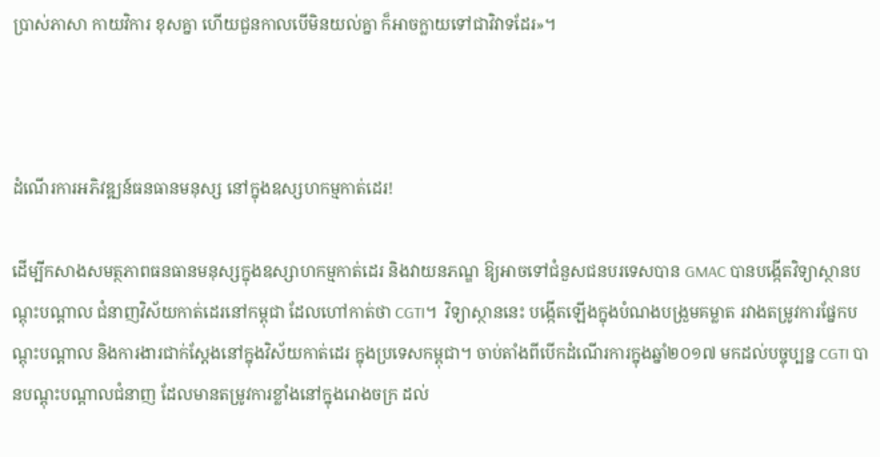ប្រាស់ភាសា កាយវិការ ខុសគ្នា ហើយជួនកាលបើមិនយល់គ្នា ក៏អាចក្លាយទៅជាវិវាទដែរ»។



ដំណើរការអភិវឌ្ឍន៍ធនធានមនុស្ស នៅក្នុងឧស្សហកម្មកាត់ដេរ!

ដើម្បីកសាងសមត្ថភាពធនធានមនុស្សក្នុងឧស្សាហកម្មកាត់ដេរ និងវាយនភណ្ឌ ឱ្យអាចទៅជំនួសជនបរទេសបាន GMAC បានបង្កើតវិទ្យាស្ថានបណ្តុះបណ្តាល ជំនាញវិស័យកាត់ដេរនៅកម្ពុជា ដែលហៅកាត់ថា CGTI។  វិទ្យាស្ថាននេះ បង្កើតឡើងក្នុងបំណងបង្រួមគម្លាត រវាងតម្រូវការផ្នែកបណ្តុះបណ្តាល និងការងារជាក់ស្តែងនៅក្នុងវិស័យកាត់ដេរ ក្នុងប្រទេសកម្ពុជា។ ចាប់តាំងពីបើកដំណើរការក្នុងឆ្នាំ២០១៧ មកដល់បច្ចុប្បន្ន CGTI បានបណ្តុះបណ្តាលជំនាញ ដែលមានតម្រូវការខ្លាំងនៅក្នុងរោងចក្រ ដល់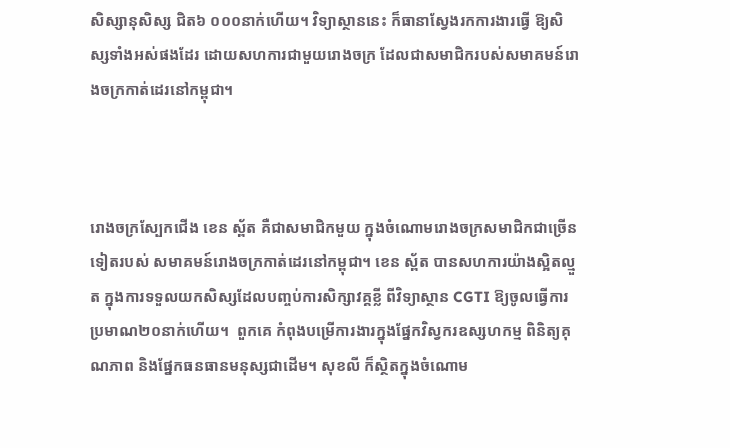សិស្សានុសិស្ស ជិត៦ ០០០នាក់ហើយ។ វិទ្យាស្ថាននេះ ក៏ធានាស្វែងរកការងារធ្វើ ឱ្យសិស្សទាំងអស់ផងដែរ ដោយសហការជាមួយរោងចក្រ ដែលជាសមាជិករបស់សមាគមន៍រោងចក្រកាត់ដេរនៅកម្ពុជា។



រោងចក្រស្បែកជើង ខេន ស្ព័ត គឺជាសមាជិកមួយ ក្នុងចំណោមរោងចក្រសមាជិកជាច្រើនទៀតរបស់ សមាគមន៍រោងចក្រកាត់ដេរនៅកម្ពុជា។ ខេន ស្ព័ត បានសហការយ៉ាងស្អិតល្មួត ក្នុងការទទួលយកសិស្សដែលបញ្ចប់ការសិក្សាវគ្គខ្លី ពីវិទ្យាស្ថាន CGTI ឱ្យចូលធ្វើការប្រមាណ២០នាក់ហើយ។  ពួកគេ កំពុងបម្រើការងារក្នុងផ្នែកវិស្វករឧស្សហកម្ម ពិនិត្យគុណភាព និងផ្នែកធនធានមនុស្សជាដើម។ សុខលី ក៏ស្ថិតក្នុងចំណោម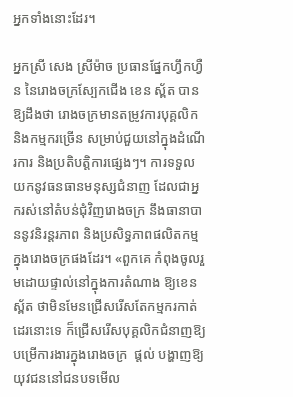អ្នកទាំងនោះដែរ។

អ្នកស្រី សេង ស្រីម៉ាច ប្រធានផ្នែកហ្វឹកហ្វឺន នៃរោងចក្រស្បែកជើង ខេន ស្ព័ត បានឱ្យដឹងថា រោងចក្រមានតម្រូវការបុគ្គលិក និងកម្មករច្រើន សម្រាប់ជួយនៅក្នុងដំណើរការ និងប្រតិបត្តិការផ្សេងៗ។ ការទទួលយកនូវធនធានមនុស្សជំនាញ ដែលជាអ្នករស់នៅតំបន់ជុំវិញរោងចក្រ នឹងធានាបាននូវនិរន្តរភាព និងប្រសិទ្ធភាពផលិតកម្មក្នុងរោងចក្រផងដែរ។ «ពួកគេ កំពុងចូលរួមដោយផ្ទាល់នៅក្នុងការតំណាង ឱ្យខេន ស្ព័ត ថាមិនមែនជ្រើសរើសតែកម្មករកាត់ដេរនោះទេ ក៏ជ្រើសរើសបុគ្គលិកជំនាញឱ្យបម្រើការងារក្នុងរោងចក្រ  ផ្តល់ បង្ហាញឱ្យយុវជននៅជនបទមើល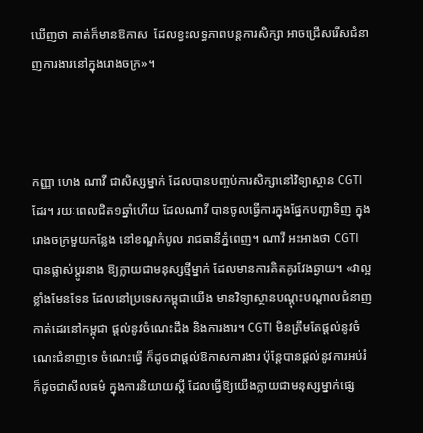ឃើញថា គាត់ក៏មានឱកាស  ដែលខ្វះលទ្ធភាពបន្តការសិក្សា អាចជ្រើសរើសជំនាញការងារនៅក្នុងរោងចក្រ»។



កញ្ញា ហេង ណាវី ជាសិស្សម្នាក់ ដែលបានបញ្ចប់ការសិក្សានៅវិទ្យាស្ថាន CGTI ដែរ។ រយៈពេលជិត១ឆ្នាំហើយ ដែលណាវី បានចូលធ្វើការក្នុងផ្នែកបញ្ជាទិញ ក្នុងរោងចក្រមួយកន្លែង នៅខណ្ឌកំបូល រាជធានីភ្នំពេញ។ ណាវី អះអាងថា CGTI បានផ្លាស់ប្តូរនាង ឱ្យក្លាយជាមនុស្សថ្មីម្នាក់ ដែលមានការគិតគូរវែងឆ្ងាយ។ «វាល្អខ្លាំងមែនទែន ដែលនៅប្រទេសកម្ពុជាយើង មានវិទ្យាស្ថានបណ្តុះបណ្តាលជំនាញកាត់ដេរនៅកម្ពុជា ផ្តល់នូវចំណេះដឹង និងការងារ។ CGTI មិនត្រឹមតែផ្តល់នូវចំណេះជំនាញទេ ចំណេះធ្វើ ក៏ដូចជាផ្តល់ឱកាសការងារ ប៉ុន្តែបានផ្តល់នូវការអប់រំ ក៏ដូចជាសីលធម៌ ក្នុងការនិយាយស្តី ដែលធ្វើឱ្យយើងក្លាយជាមនុស្សម្នាក់ផ្សេ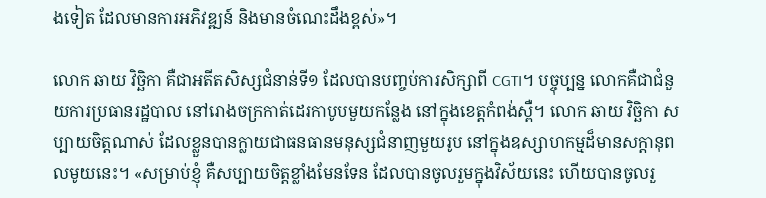ងទៀត ដែលមានការអភិវឌ្ឍន៍ និងមានចំណេះដឹងខ្ពស់»។

លោក ឆាយ វិចិ្ឆកា គឺជាអតីតសិស្សជំនាន់ទី១ ដែលបានបញ្ចប់ការសិក្សាពី CGTI។ បច្ចុប្បន្ន លោកគឺជាជំនួយការប្រធានរដ្ឋបាល នៅរោងចក្រកាត់ដេរកាបូបមួយកន្លែង នៅក្នុងខេត្តកំពង់ស្ពឺ។ លោក ឆាយ វិច្ឆិកា សប្បាយចិត្តណាស់ ដែលខ្លួនបានក្លាយជាធនធានមនុស្សជំនាញមួយរូប នៅក្នុងឧស្សាហកម្មដ៏មានសក្តានុពលមូយនេះ។ «សម្រាប់ខ្ញុំ គឺសប្បាយចិត្តខ្លាំងមែនទែន ដែលបានចូលរួមក្នុងវិស័យនេះ ហើយបានចូលរួ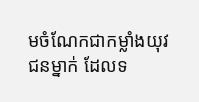មចំណែកជាកម្លាំងយុវជនម្នាក់ ដែលទ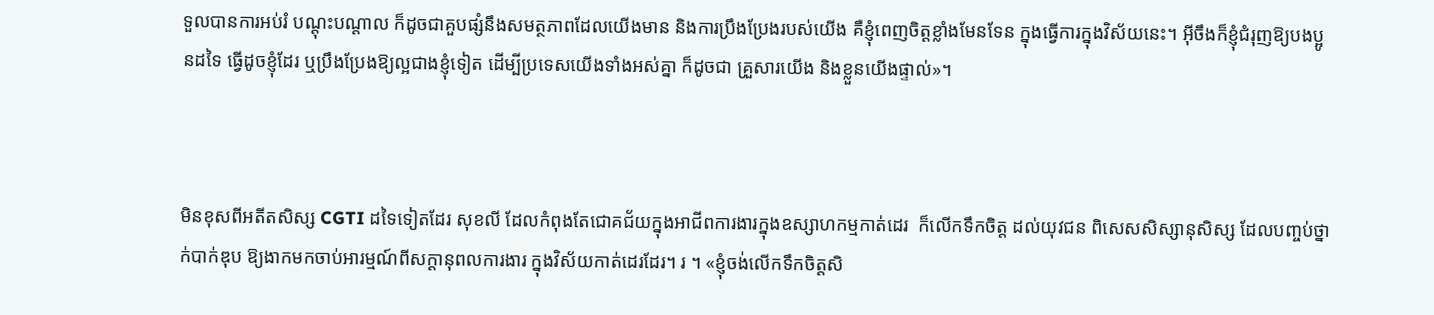ទួលបានការអប់រំ បណ្តុះបណ្តាល ក៏ដូចជាគួបផ្សំនឹងសមត្ថភាពដែលយើងមាន និងការប្រឹងប្រែងរបស់យើង គឺខ្ញុំពេញចិត្តខ្លាំងមែនទែន ក្នុងធ្វើការក្នុងវិស័យនេះ។ អ៊ីចឹងក៏ខ្ញុំជំរុញឱ្យបងប្អូនដទៃ ធ្វើដូចខ្ញុំដែរ ឬប្រឹងប្រែងឱ្យល្អជាងខ្ញុំទៀត ដើម្បីប្រទេសយើងទាំងអស់គ្នា ក៏ដូចជា គ្រួសារយើង និងខ្លួនយើងផ្ទាល់»។



មិនខុសពីអតីតសិស្ស CGTI ដទៃទៀតដែរ សុខលី ដែលកំពុងតែជោគជ័យក្នុងអាជីពការងារក្នុងឧស្សាហកម្មកាត់ដេរ  ក៏លើកទឹកចិត្ត ដល់យុវជន ពិសេសសិស្សានុសិស្ស ដែលបញ្ចប់ថ្នាក់បាក់ឌុប ឱ្យងាកមកចាប់អារម្មណ៍ពីសក្តានុពលការងារ ក្នុងវិស័យកាត់ដេរដែរ។ រ ។ «ខ្ញុំចង់លើកទឹកចិត្តសិ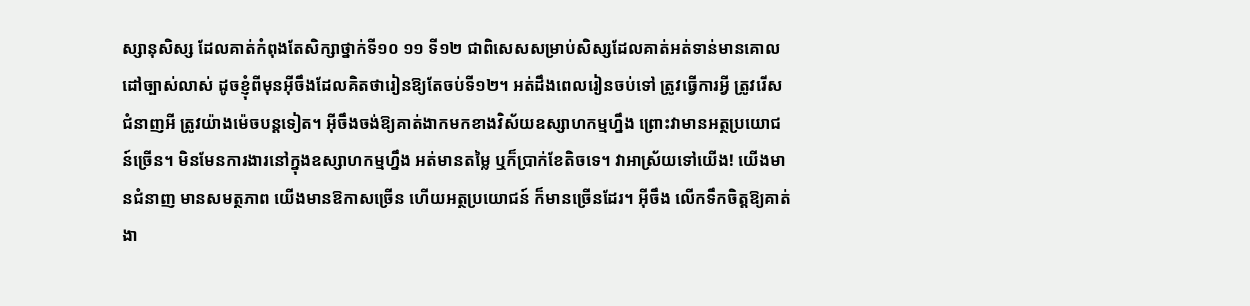ស្សានុសិស្ស ដែលគាត់កំពុងតែសិក្សាថ្នាក់ទី១០ ១១ ទី១២ ជាពិសេសសម្រាប់សិស្សដែលគាត់អត់ទាន់មានគោលដៅច្បាស់លាស់ ដូចខ្ញុំពីមុនអ៊ីចឹងដែលគិតថារៀនឱ្យតែចប់ទី១២។ អត់ដឹងពេលរៀនចប់ទៅ ត្រូវធ្វើការអ្វី ត្រូវរើសជំនាញអី ត្រូវយ៉ាងម៉េចបន្តទៀត។ អ៊ីចឹងចង់ឱ្យគាត់ងាកមកខាងវិស័យឧស្សាហកម្មហ្នឹង ព្រោះវាមានអត្ថប្រយោជន៍ច្រើន។ មិនមែនការងារនៅក្នុងឧស្សាហកម្មហ្នឹង អត់មានតម្លៃ ឬក៏ប្រាក់ខែតិចទេ។ វាអាស្រ័យទៅយើង! យើងមានជំនាញ មានសមត្ថភាព យើងមានឱកាសច្រើន ហើយអត្ថប្រយោជន៍ ក៏មានច្រើនដែរ។ អ៊ីចឹង លើកទឹកចិត្តឱ្យគាត់ងា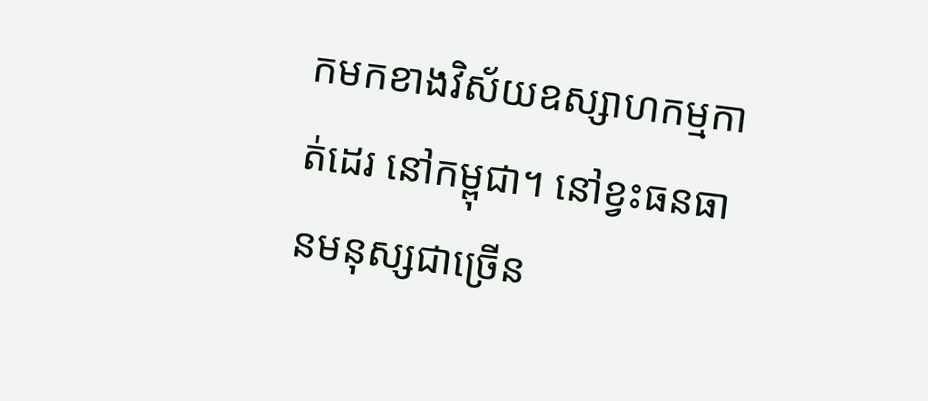កមកខាងវិស័យឧស្សាហកម្មកាត់ដេរ នៅកម្ពុជា។ នៅខ្វះធនធានមនុស្សជាច្រើន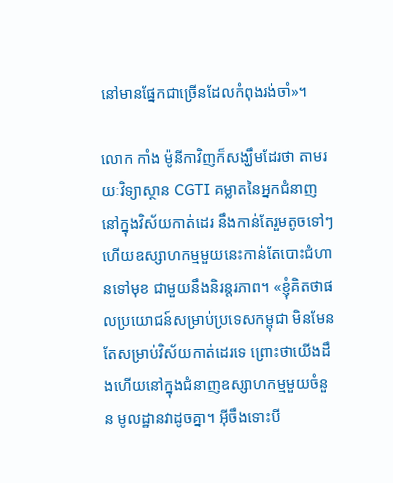នៅមានផ្នែកជាច្រើនដែលកំពុងរង់ចាំ»។

លោក កាំង ម៉ូនីកាវិញក៏សង្ឃឹមដែរថា តាមរយៈវិទ្យាស្ថាន CGTI គម្លាតនៃអ្នកជំនាញនៅក្នុងវិស័យកាត់ដេរ នឹងកាន់តែរួមតូចទៅៗ ហើយឧស្សាហកម្មមួយនេះកាន់តែបោះជំហានទៅមុខ ជាមួយនឹងនិរន្តរភាព។ «ខ្ញុំគិតថាផលប្រយោជន៍សម្រាប់ប្រទេសកម្ពុជា មិនមែនតែសម្រាប់វិស័យកាត់ដេរទេ ព្រោះថាយើងដឹងហើយនៅក្នុងជំនាញឧស្សាហកម្មមួយចំនួន មូលដ្ឋានវាដូចគ្នា។ អ៊ីចឹងទោះបី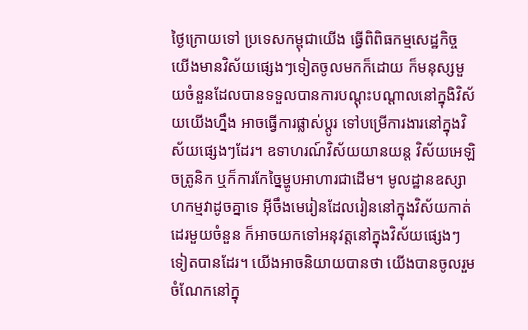ថ្ងៃក្រោយទៅ ប្រទេសកម្ពុជាយើង ធ្វើពិពិធកម្មសេដ្ឋកិច្ច យើងមានវិស័យផ្សេងៗទៀតចូលមកក៏ដោយ ក៏មនុស្សមួយចំនួនដែលបានទទួលបានការបណ្តុះបណ្តាលនៅក្នុងិវិស័យយើងហ្នឹង អាចធ្វើការផ្លាស់ប្តូរ ទៅបម្រើការងារនៅក្នុងវិស័យផ្សេងៗដែរ។ ឧទាហរណ៍វិស័យយានយន្ត វិស័យអេឡិចត្រូនិក ឬក៏ការកែច្នៃម្ហូបអាហារជាដើម។ មូលដ្ឋានឧស្សាហកម្មវាដូចគ្នាទេ អ៊ីចឹងមេរៀនដែលរៀននៅក្នុងវិស័យកាត់ដេរមួយចំនួន ក៏អាចយកទៅអនុវត្តនៅក្នុងវិស័យផ្សេងៗទៀតបានដែរ។ យើងអាចនិយាយបានថា យើងបានចូលរួមចំណែកនៅក្នុ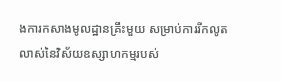ងការកសាងមូលដ្ឋានគ្រឹះមួយ សម្រាប់ការរីកលូតលាស់នៃវិស័យឧស្សាហកម្មរបស់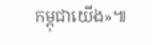កម្ពុជាយើង»៕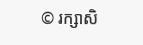© រក្សាសិ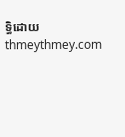ទ្ធិដោយ thmeythmey.com